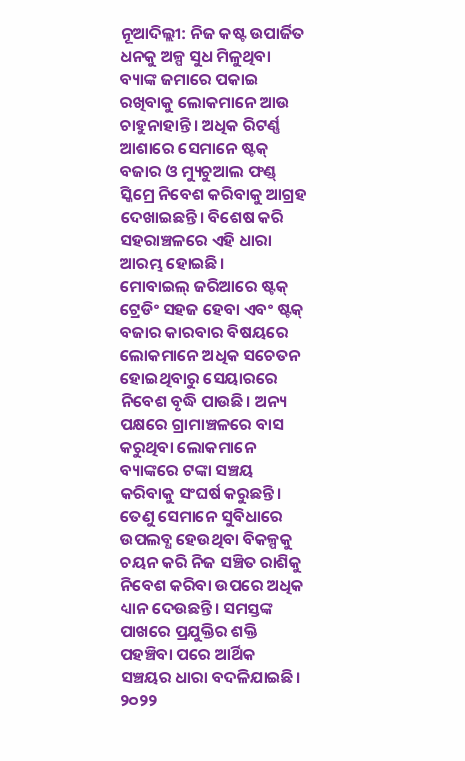ନୂଆଦିଲ୍ଲୀ: ନିଜ କଷ୍ଟ ଉପାର୍ଜିତ ଧନକୁ ଅଳ୍ପ ସୁଧ ମିଳୁଥିବା ବ୍ୟାଙ୍କ ଜମାରେ ପକାଇ ରଖିବାକୁ ଲୋକମାନେ ଆଉ ଚାହୁନାହାନ୍ତି। ଅଧିକ ରିଟର୍ଣ୍ଣ ଆଶାରେ ସେମାନେ ଷ୍ଟକ୍ ବଜାର ଓ ମ୍ୟୁଚୁଆଲ ଫଣ୍ଡ୍ ସ୍କିମ୍ରେ ନିବେଶ କରିବାକୁ ଆଗ୍ରହ ଦେଖାଇଛନ୍ତି। ବିଶେଷ କରି ସହରାଞ୍ଚଳରେ ଏହି ଧାରା ଆରମ୍ଭ ହୋଇଛି।
ମୋବାଇଲ୍ ଜରିଆରେ ଷ୍ଟକ୍ ଟ୍ରେଡିଂ ସହଜ ହେବା ଏବଂ ଷ୍ଟକ୍ ବଜାର କାରବାର ବିଷୟରେ ଲୋକମାନେ ଅଧିକ ସଚେତନ ହୋଇଥିବାରୁ ସେୟାରରେ ନିବେଶ ବୃଦ୍ଧି ପାଉଛି। ଅନ୍ୟ ପକ୍ଷରେ ଗ୍ରାମାଞ୍ଚଳରେ ବାସ କରୁଥିବା ଲୋକମାନେ ବ୍ୟାଙ୍କରେ ଟଙ୍କା ସଞ୍ଚୟ କରିବାକୁ ସଂଘର୍ଷ କରୁଛନ୍ତି। ତେଣୁ ସେମାନେ ସୁବିଧାରେ ଉପଲବ୍ଧ ହେଉଥିବା ବିକଳ୍ପକୁ ଚୟନ କରି ନିଜ ସଞ୍ଚିତ ରାଶିକୁ ନିବେଶ କରିବା ଉପରେ ଅଧିକ ଧ୍ୟାନ ଦେଉଛନ୍ତି। ସମସ୍ତଙ୍କ ପାଖରେ ପ୍ରଯୁକ୍ତିର ଶକ୍ତି ପହଞ୍ଚିବା ପରେ ଆର୍ଥିକ ସଞ୍ଚୟର ଧାରା ବଦଳିଯାଇଛି। ୨୦୨୨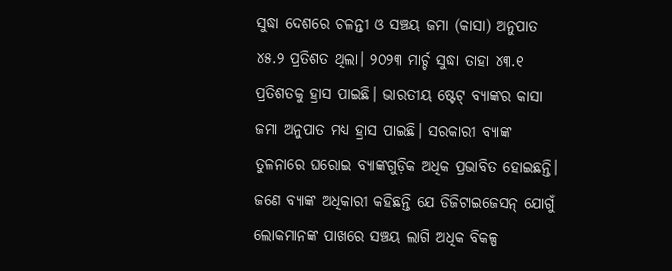ସୁଦ୍ଧା ଦେଶରେ ଚଳନ୍ତୀ ଓ ସଞ୍ଚୟ ଜମା (କାସା) ଅନୁପାତ ୪୫.୨ ପ୍ରତିଶତ ଥିଲା। ୨୦୨୩ ମାର୍ଚ୍ଚ ସୁଦ୍ଧା ତାହା ୪୩.୧ ପ୍ରତିଶତକୁ ହ୍ରାସ ପାଇଛି। ଭାରତୀୟ ଷ୍ଟେଟ୍ ବ୍ୟାଙ୍କର କାସା ଜମା ଅନୁପାତ ମଧ୍ୟ ହ୍ରାସ ପାଇଛି। ସରକାରୀ ବ୍ୟାଙ୍କ ତୁଳନାରେ ଘରୋଇ ବ୍ୟାଙ୍କଗୁଡ଼ିକ ଅଧିକ ପ୍ରଭାବିତ ହୋଇଛନ୍ତି। ଜଣେ ବ୍ୟାଙ୍କ ଅଧିକାରୀ କହିଛନ୍ତି ଯେ ଡିଜିଟାଇଜେସନ୍ ଯୋଗୁଁ ଲୋକମାନଙ୍କ ପାଖରେ ସଞ୍ଚୟ ଲାଗି ଅଧିକ ବିକଳ୍ପ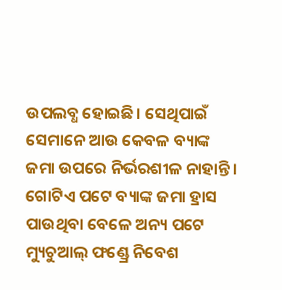ଉପଲବ୍ଧ ହୋଇଛି। ସେଥିପାଇଁ ସେମାନେ ଆଉ କେବଳ ବ୍ୟାଙ୍କ ଜମା ଉପରେ ନିର୍ଭରଶୀଳ ନାହାନ୍ତି।
ଗୋଟିଏ ପଟେ ବ୍ୟାଙ୍କ ଜମା ହ୍ରାସ ପାଉଥିବା ବେଳେ ଅନ୍ୟ ପଟେ ମ୍ୟୁଚୁଆଲ୍ ଫଣ୍ଡ୍ରେ ନିବେଶ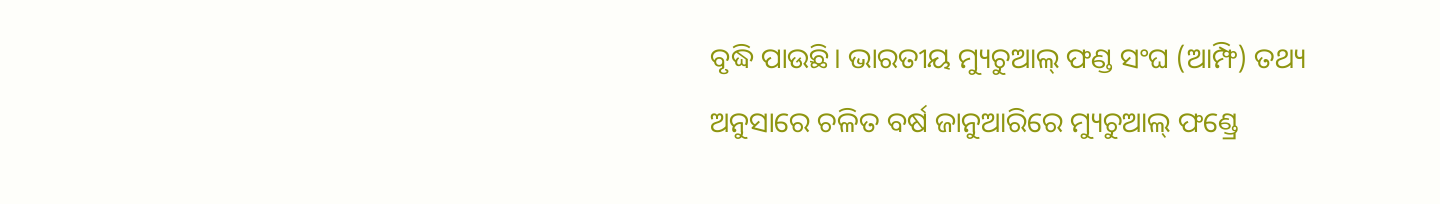ବୃଦ୍ଧି ପାଉଛି। ଭାରତୀୟ ମ୍ୟୁଚୁଆଲ୍ ଫଣ୍ଡ ସଂଘ (ଆମ୍ଫି) ତଥ୍ୟ ଅନୁସାରେ ଚଳିତ ବର୍ଷ ଜାନୁଆରିରେ ମ୍ୟୁଚୁଆଲ୍ ଫଣ୍ଡ୍ରେ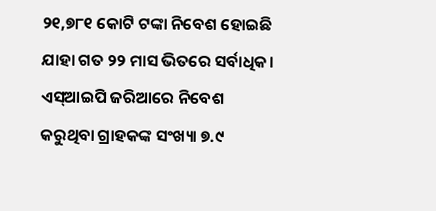୨୧,୭୮୧ କୋଟି ଟଙ୍କା ନିବେଶ ହୋଇଛି ଯାହା ଗତ ୨୨ ମାସ ଭିତରେ ସର୍ବାଧିକ। ଏସ୍ଆଇପି ଜରିଆରେ ନିବେଶ କରୁଥିବା ଗ୍ରାହକଙ୍କ ସଂଖ୍ୟା ୭.୯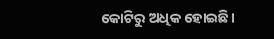କୋଟିରୁ ଅଧିକ ହୋଇଛି।